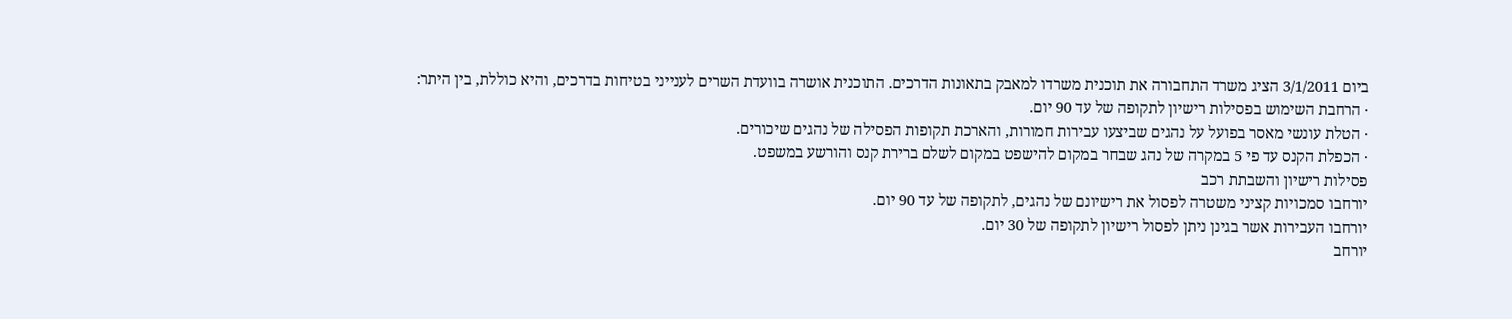ביום 3/1/2011 הציג משרד התחבורה את תוכנית משרדו למאבק בתאונות הדרכים. התוכנית אושרה בוועדת השרים לענייני בטיחות בדרכים, והיא כוללת, בין היתר:
· הרחבת השימוש בפסילות רישיון לתקופה של עד 90 יום.
· הטלת עונשי מאסר בפועל על נהגים שביצעו עבירות חמורות, והארכת תקופות הפסילה של נהגים שיכורים.
· הכפלת הקנס עד פי 5 במקרה של נהג שבחר במקום להישפט במקום לשלם ברירת קנס והורשע במשפט.
פסילות רישיון והשבתת רכב
יורחבו סמכויות קציני משטרה לפסול את רישיונם של נהגים, לתקופה של עד 90 יום.
יורחבו העבירות אשר בגינן ניתן לפסול רישיון לתקופה של 30 יום.
יורחב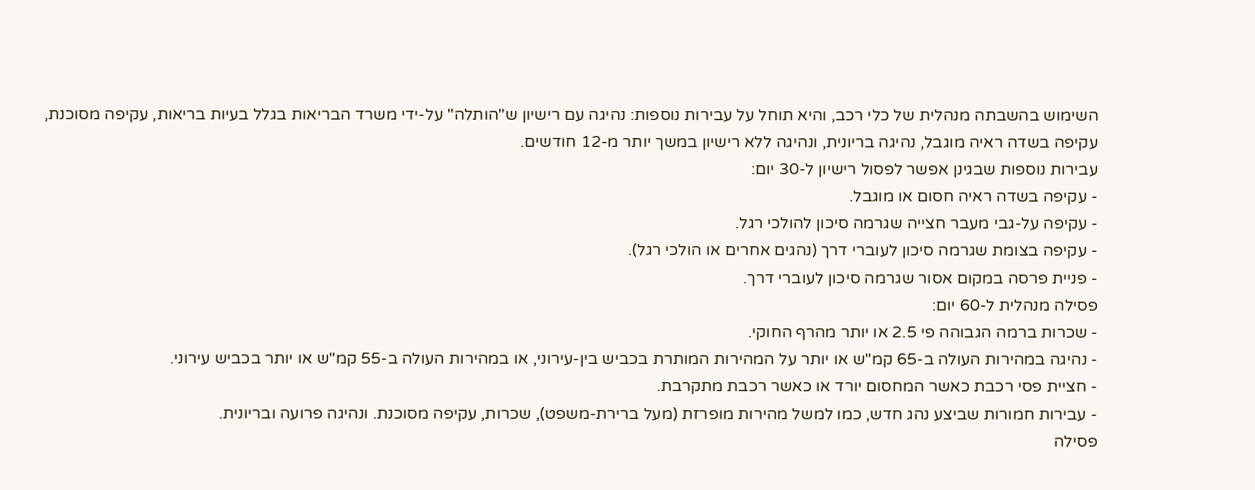השימוש בהשבתה מנהלית של כלי רכב, והיא תוחל על עבירות נוספות: נהיגה עם רישיון ש"הותלה" על-ידי משרד הבריאות בגלל בעיות בריאות, עקיפה מסוכנת, עקיפה בשדה ראיה מוגבל, נהיגה בריונית, ונהיגה ללא רישיון במשך יותר מ-12 חודשים.
עבירות נוספות שבגינן אפשר לפסול רישיון ל-30 יום:
- עקיפה בשדה ראיה חסום או מוגבל.
- עקיפה על-גבי מעבר חצייה שגרמה סיכון להולכי רגל.
- עקיפה בצומת שגרמה סיכון לעוברי דרך (נהגים אחרים או הולכי רגל).
- פניית פרסה במקום אסור שגרמה סיכון לעוברי דרך.
פסילה מנהלית ל-60 יום:
- שכרות ברמה הגבוהה פי 2.5 או יותר מהרף החוקי.
- נהיגה במהירות העולה ב-65 קמ"ש או יותר על המהירות המותרת בכביש בין-עירוני, או במהירות העולה ב-55 קמ"ש או יותר בכביש עירוני.
- חציית פסי רכבת כאשר המחסום יורד או כאשר רכבת מתקרבת.
- עבירות חמורות שביצע נהג חדש, כמו למשל מהירות מופרזת (מעל ברירת-משפט), שכרות, עקיפה מסוכנת. ונהיגה פרועה ובריונית.
פסילה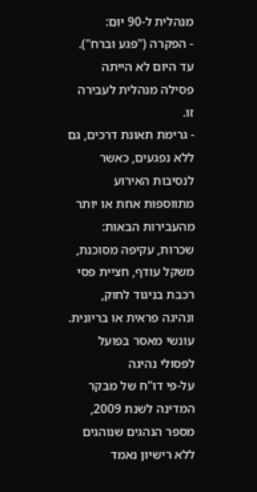מנהלית ל-90 יום:
- הפקרה ("פגע וברח"). עד היום לא הייתה פסילה מנהלית לעבירה זו.
- גרימת תאונת דרכים, גם ללא נפגעים, כאשר לנסיבות האירוע מתווספות אחת או יותר מהעבירות הבאות: שכרות, עקיפה מסוכנת, משקל עודף, חציית פסי רכבת בניגוד לחוק, ונהיגה פראית או בריונית.
עונשי מאסר בפועל לפסולי נהיגה
על-פי דו"ח של מבקר המדינה לשנת 2009, מספר הנהגים שנוהגים ללא רישיון נאמד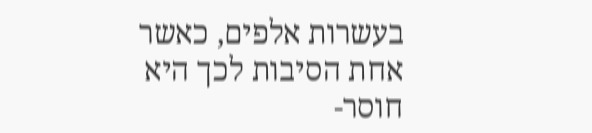בעשרות אלפים, כאשר אחת הסיבות לכך היא חוסר-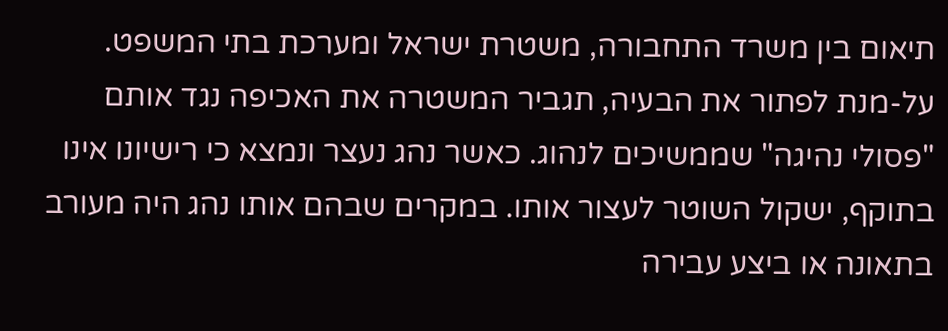תיאום בין משרד התחבורה, משטרת ישראל ומערכת בתי המשפט.
על-מנת לפתור את הבעיה, תגביר המשטרה את האכיפה נגד אותם "פסולי נהיגה" שממשיכים לנהוג. כאשר נהג נעצר ונמצא כי רישיונו אינו בתוקף, ישקול השוטר לעצור אותו. במקרים שבהם אותו נהג היה מעורב בתאונה או ביצע עבירה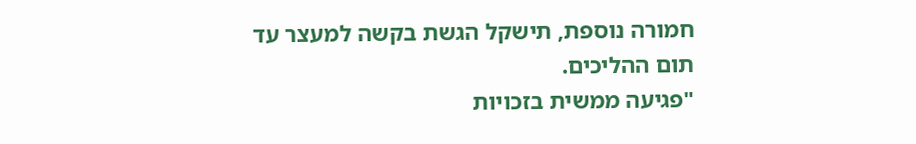חמורה נוספת, תישקל הגשת בקשה למעצר עד תום ההליכים.
"פגיעה ממשית בזכויות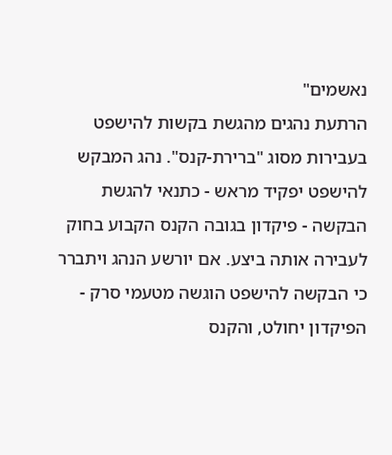נאשמים"
הרתעת נהגים מהגשת בקשות להישפט בעבירות מסוג "ברירת-קנס". נהג המבקש להישפט יפקיד מראש - כתנאי להגשת הבקשה - פיקדון בגובה הקנס הקבוע בחוק לעבירה אותה ביצע. אם יורשע הנהג ויתברר כי הבקשה להישפט הוגשה מטעמי סרק - הפיקדון יחולט, והקנס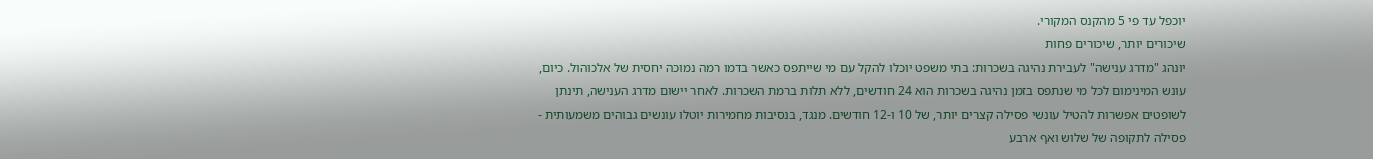יוכפל עד פי 5 מהקנס המקורי.
שיכורים יותר, שיכורים פחות
יונהג "מדרג ענישה" לעבירת נהיגה בשכרות: בתי משפט יוכלו להקל עם מי שייתפס כאשר בדמו רמה נמוכה יחסית של אלכוהול. כיום, עונש המינימום לכל מי שנתפס בזמן נהיגה בשכרות הוא 24 חודשים, ללא תלות ברמת השכרות. לאחר יישום מדרג הענישה, תינתן לשופטים אפשרות להטיל עונשי פסילה קצרים יותר, של 10 ו-12 חודשים. מנגד, בנסיבות מחמירות יוטלו עונשים גבוהים משמעותית - פסילה לתקופה של שלוש ואף ארבע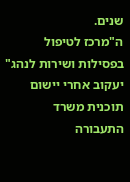שנים.
ה"מרכז לטיפול בפסילות ושירות לנהג" יעקוב אחרי יישום תוכנית משרד התעבורה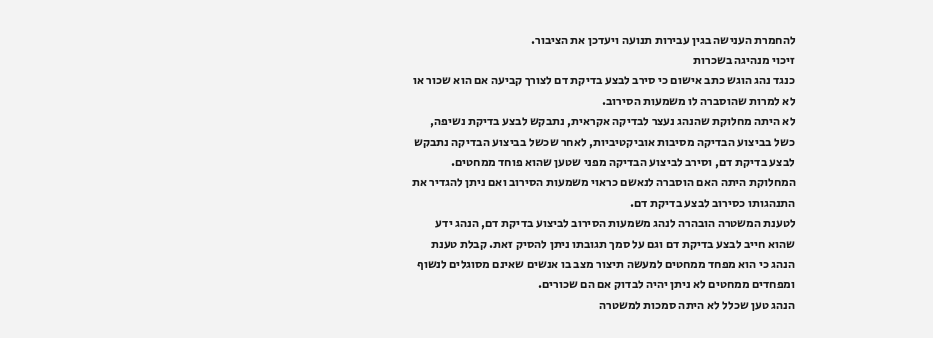להחמרת הענישה בגין עבירות תנועה ויעדכן את הציבור.
זיכוי מנהיגה בשכרות
כנגד נהג הוגש כתב אישום כי סירב לבצע בדיקת דם לצורך קביעה אם הוא שכור או לא למרות שהוסברה לו משמעות הסירוב.
לא היתה מחלוקת שהנהג נעצר לבדיקה אקראית, נתבקש לבצע בדיקת נשיפה, כשל בביצוע הבדיקה מסיבות אוביקטיביות, לאחר שכשל בביצוע הבדיקה נתבקש לבצע בדיקת דם, וסירב לביצוע הבדיקה מפני שטען שהוא פוחד ממחטים.
המחלוקת היתה האם הוסברה לנאשם כראוי משמעות הסירוב ואם ניתן להגדיר את התנהגותו כסירוב לבצע בדיקת דם.
לטענת המשטרה הובהרה לנהג משמעות הסירוב לביצוע בדיקת דם, הנהג ידע שהוא חייב לבצע בדיקת דם וגם על סמך תגובתו ניתן להסיק זאת. קבלת טענת הנהג כי הוא מפחד ממחטים למעשה תיצור מצב בו אנשים שאינם מסוגלים לנשוף ומפחדים ממחטים לא ניתן יהיה לבדוק אם הם שכורים.
הנהג טען שכלל לא היתה סמכות למשטרה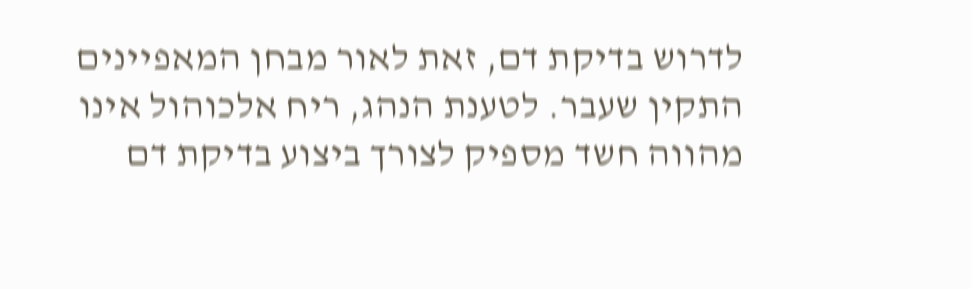לדרוש בדיקת דם, זאת לאור מבחן המאפיינים התקין שעבר. לטענת הנהג, ריח אלכוהול אינו מהווה חשד מספיק לצורך ביצוע בדיקת דם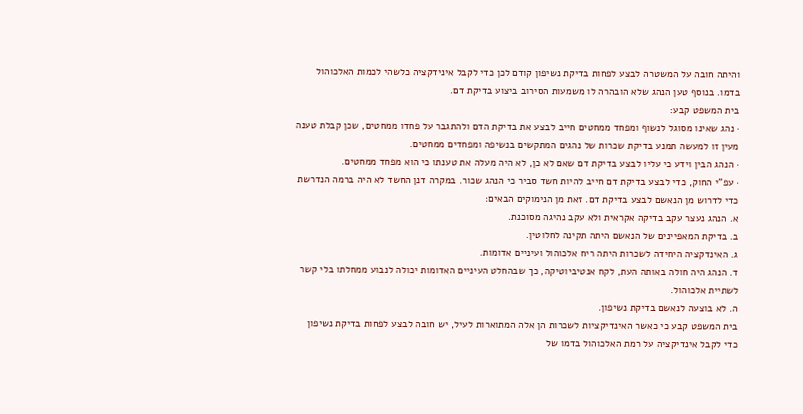והיתה חובה על המשטרה לבצע לפחות בדיקת נשיפון קודם לכן כדי לקבל אינידקציה כלשהי לכמות האלכוהול בדמו. בנוסף טען הנהג שלא הובהרה לו משמעות הסירוב ביצוע בדיקת דם.
בית המשפט קבע:
· נהג שאינו מסוגל לנשוף ומפחד ממחטים חייב לבצע את בדיקת הדם ולהתגבר על פחדו ממחטים, שכן קבלת טענה מעין זו למעשה תמנע בדיקת שכרות של נהגים המתקשים בנשיפה ומפחדים ממחטים.
· הנהג הבין וידע כי עליו לבצע בדיקת דם שאם לא כן, לא היה מעלה את טענתו כי הוא מפחד ממחטים.
· עפ"י החוק, כדי לבצע בדיקת דם חייב להיות חשד סביר כי הנהג שכור. במקרה דנן החשד לא היה ברמה הנדרשת כדי לדרוש מן הנאשם לבצע בדיקת דם. זאת מן הנימוקים הבאים:
א. הנהג נעצר עקב בדיקה אקראית ולא עקב נהיגה מסוכנת.
ב. בדיקת המאפיינים של הנאשם היתה תקינה לחלוטין.
ג. האינדקציה היחידה לשכרות היתה ריח אלכוהול ועיניים אדומות.
ד. הנהג היה חולה באותה העת, לקח אנטיביוטיקה, כך שבהחלט העיניים האדומות יכולה לנבוע ממחלתו בלי קשר לשתיית אלכוהול.
ה. לא בוצעה לנאשם בדיקת נשיפון.
בית המשפט קבע כי כאשר האינדיקציות לשכרות הן אלה המתוארות לעיל, יש חובה לבצע לפחות בדיקת נשיפון כדי לקבל אינדיקציה על רמת האלכוהול בדמו של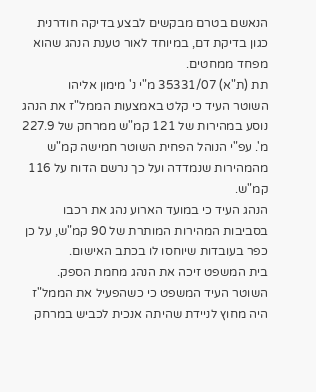הנאשם בטרם מבקשים לבצע בדיקה חודרנית כגון בדיקת דם, במיוחד לאור טענת הנהג שהוא מפחד ממחטים.
תת (ת"א) 35331/07 מ"י נ' מימון אליהו
השוטר העיד כי קלט באמצעות הממל"ז את הנהג נוסע במהירות של 121 קמ"ש ממרחק של 227.9 מ'. עפ"י הנוהל הפחית השוטר חמישה קמ"ש מהמהירות שנמדדה ועל כך נרשם הדוח על 116 קמ"ש.
הנהג העיד כי במועד הארוע נהג את רכבו בסביבות המהירות המותרת של 90 קמ"ש, על כן כפר בעובדות שיוחסו לו בכתב האישום.
בית המשפט זיכה את הנהג מחמת הספק.
השוטר העיד המשפט כי כשהפעיל את הממל"ז היה מחוץ לניידת שהיתה אנכית לכביש במרחק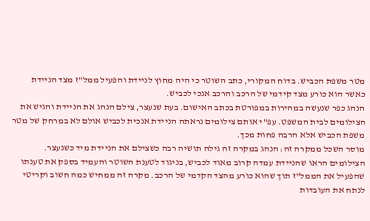מטר משפת הכביש. בדוח המקורי, כתב השוטר כי היה מחוץ לניידת והפעיל ממל"ז מצד הניידת כאשר הוא כורע מצד קידמי של הרכב והרכב אנכי לכביש.
הנהג כפר שנעשה במהירות במפורטת בכתב האישום. בעת שנעצר, צילם הנהג את הניידת והגיש את הצילומים לבית המשפט. עפ"י אותם צילומים נראתה הניידת אנכית לכביש אולם לא במרחק של מטר משפת הכביש אלא הרבה פחות מכך.
מוסר השכל ממקרה זה: הנהג במקרה זה גילה תושיה רבה כשצילם את הניידת מיד כשנעצר. הצילומים הראו שהניידת עמדה קרוב מאוד לכביש, בניגוד לטענת השוטר והעמיד בספק את טענתו שהפעיל את הממל"ז תוך שהוא כורע מהצד הקדמי של הרכב. מקרה זה ממחיש כמה חשוב וקריטי לנתח את העובדות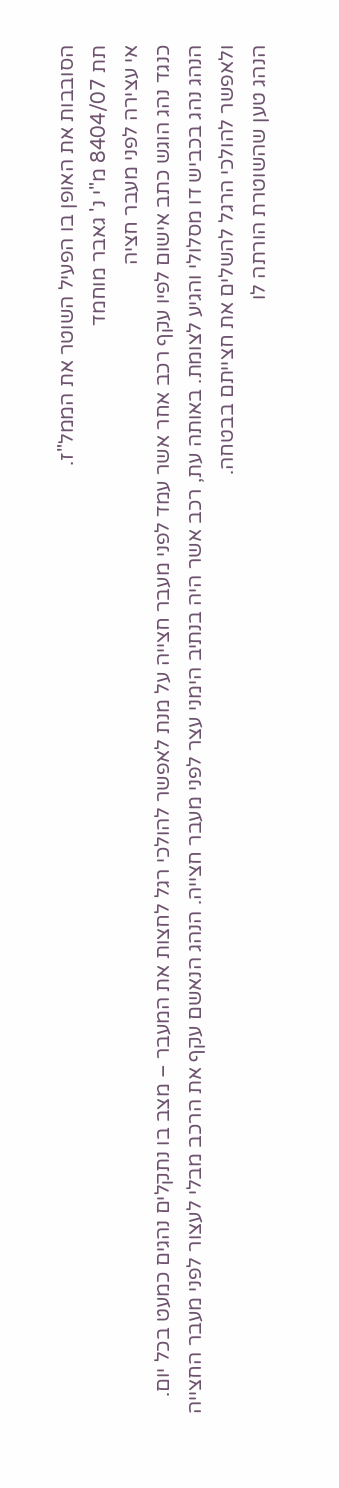הסובבות את האופן בו הפעיל השוטר את הממל"ז.
תת 8404/07 מ"י נ' גאבר מוחמד
אי עצירה לפני מעבר חציה
כנגד נהג הוגש כתב אישום לפיו עקף רכב אחר אשר עמד לפני מעבר חצייה על מנת לאפשר להולכי רגל לחצות את המעבר – מצב בו נתקלים נהגים כמעט בכל יום.
הנהג נהג בכביש דו מסלולי והגיע לצומת. באותה עת, רכב אשר היה בנתיב הימני עצר לפני מעבר חצייה. הנהג הנאשם עקף את הרכב מבלי לעצור לפני מעבר החצייה ולאפשר להולכי הרגל להשלים את חצייתם בבטחה.
הנהג טען שהשוטרת הורתה לו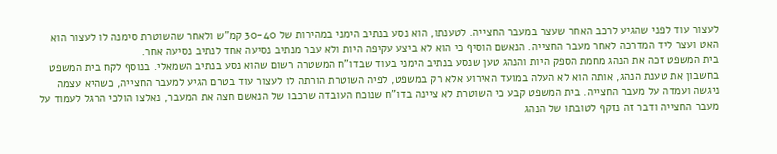לעצור עוד לפני שהגיע לרכב האחר שעצר במעבר החצייה. לטענתו, הוא נסע בנתיב הימני במהירות של 30-40 קמ"ש ולאחר שהשוטרת סימנה לו לעצור הוא האט ועצר ליד המדרכה לאחר מעבר החצייה. הנאשם הוסיף כי הוא לא ביצע עקיפה היות ולא עבר מנתיב נסיעה אחד לנתיב נסיעה אחר.
בית המשפט זכה את הנהג מחמת הספק היות והנהג טען שנסע בנתיב הימני בעוד שבדו"ח המשטרה רשום שהוא נסע בנתיב השמאלי. בנוסף לקח בית המשפט בחשבון את טענת הנהג, אותה הוא לא העלה במועד האירוע אלא רק במשפט, לפיה השוטרת הורתה לו לעצור עוד בטרם הגיע למעבר החצייה, כשהיא עצמה ניגשה ועמדה על מעבר החצייה. בית המשפט קבע כי השוטרת לא ציינה בדו"ח שנוכח העובדה שרכבו של הנאשם חצה את המעבר, נאלצו הולכי הרגל לעמוד על מעבר החצייה ודבר זה נזקף לטובתו של הנהג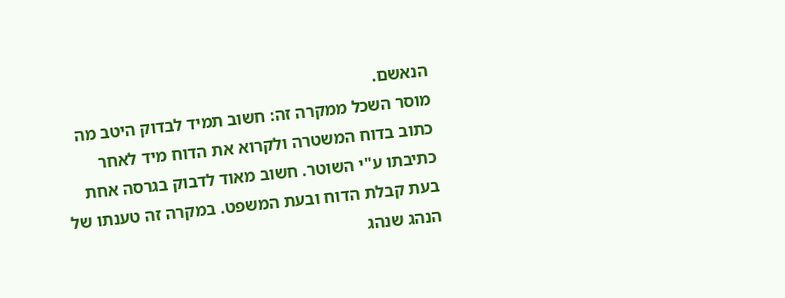הנאשם.
מוסר השכל ממקרה זה: חשוב תמיד לבדוק היטב מה כתוב בדוח המשטרה ולקרוא את הדוח מיד לאחר כתיבתו ע"י השוטר. חשוב מאוד לדבוק בגרסה אחת בעת קבלת הדוח ובעת המשפט. במקרה זה טענתו של הנהג שנהג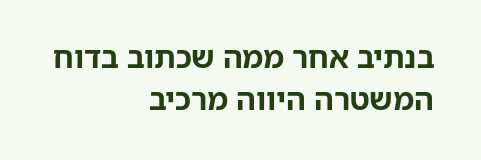בנתיב אחר ממה שכתוב בדוח המשטרה היווה מרכיב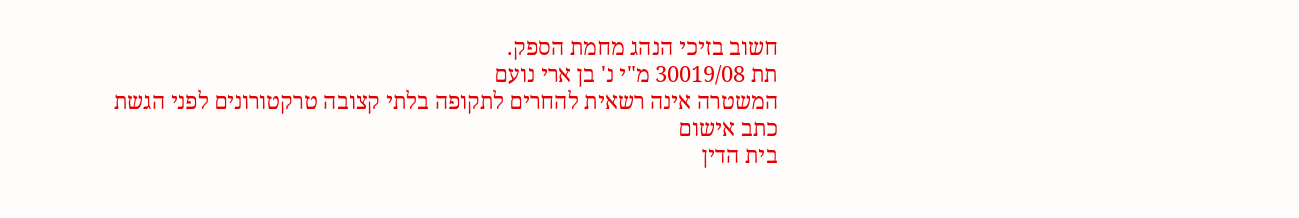חשוב בזיכי הנהג מחמת הספק.
תת 30019/08 מ"י נ' בן ארי נועם
המשטרה אינה רשאית להחרים לתקופה בלתי קצובה טרקטורונים לפני הגשת כתב אישום
בית הדין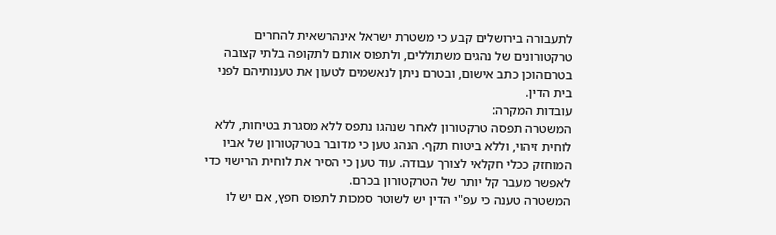לתעבורה בירושלים קבע כי משטרת ישראל אינהרשאית להחרים טרקטורונים של נהגים משתוללים, ולתפוס אותם לתקופה בלתי קצובה בטרםהוכן כתב אישום, ובטרם ניתן לנאשמים לטעון את טענותיהם לפני בית הדין.
עובדות המקרה:
המשטרה תפסה טרקטורון לאחר שנהגו נתפס ללא מסגרת בטיחות, ללא לוחית זיהוי, וללא ביטוח תקף. הנהג טען כי מדובר בטרקטורון של אביו המוחזק ככלי חקלאי לצורך עבודה. עוד טען כי הסיר את לוחית הרישוי כדי לאפשר מעבר קל יותר של הטרקטורון בכרם.
המשטרה טענה כי עפ"י הדין יש לשוטר סמכות לתפוס חפץ, אם יש לו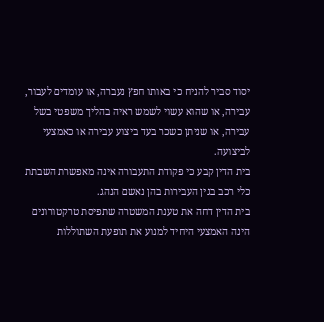יסוד סביר להניח כי באותו חפץ נעברה, או עומדים לעבור, עבירה, או שהוא עשוי לשמש ראיה בהליך משפטי בשל עבירה, או שניתן כשכר בעד ביצוע עבירה או כאמצעי לביצועה.
בית הדין קבע כי פקודת התעבורה אינה מאפשרת השבתת כלי רכב בגין העבירות בהן נאשם הנהג.
בית הדין דחה את טענת המשטרה שתפיסת טרקטורונים הינה האמצעי היחיד למנוע את תופעת השתוללות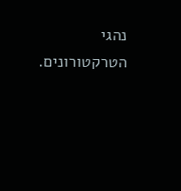נהגי הטרקטורונים.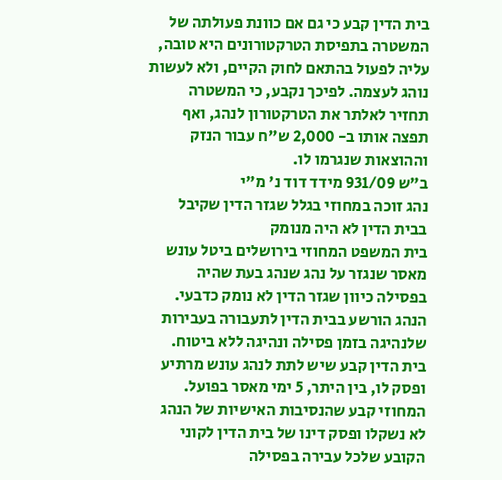בית הדין קבע כי גם אם כוונת פעולתה של המשטרה בתפיסת הטרקטורונים היא טובה, עליה לפעול בהתאם לחוק הקיים, ולא לעשות נוהג לעצמה. לפיכך נקבע, כי המשטרה תחזיר לאלתר את הטרקטורון לנהג, ואף תפצה אותו ב- 2,000 ש"ח עבור הנזק וההוצאות שנגרמו לו.
ב"ש 931/09 מידד דוד נ' מ"י
נהג זוכה במחוזי בגלל שגזר הדין שקיבל בבית הדין לא היה מנומק
בית המשפט המחוזי בירושלים ביטל עונש מאסר שנגזר על נהג שנהג בעת שהיה בפסילה כיוון שגזר הדין לא נומק כדבעי.
הנהג הורשע בבית הדין לתעבורה בעבירות שלנהיגה בזמן פסילה ונהיגה ללא ביטוח. בית הדין קבע שיש לתת לנהג עונש מרתיע ופסק לו, בין היתר, 5 ימי מאסר בפועל.
המחוזי קבע שהנסיבות האישיות של הנהג לא נשקלו ופסק דינו של בית הדין לקוני הקובע שלכל עבירה בפסילה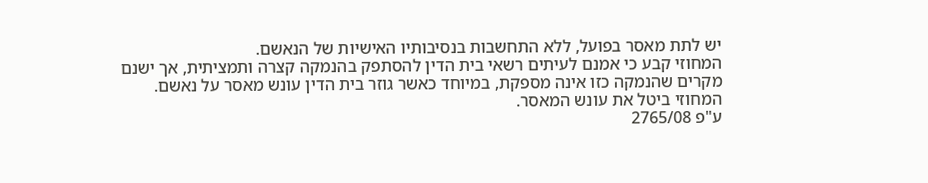יש לתת מאסר בפועל, ללא התחשבות בנסיבותיו האישיות של הנאשם.
המחוזי קבע כי אמנם לעיתים רשאי בית הדין להסתפק בהנמקה קצרה ותמציתית, אך ישנם מקרים שהנמקה כזו אינה מספקת, במיוחד כאשר גוזר בית הדין עונש מאסר על נאשם.
המחוזי ביטל את עונש המאסר.
ע"פ 2765/08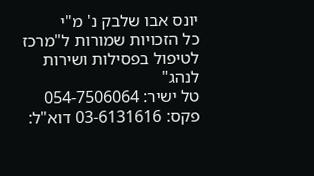יונס אבו שלבק נ' מ"י
כל הזכויות שמורות ל"מרכז לטיפול בפסילות ושירות לנהג"
טל ישיר: 054-7506064 פקס: 03-6131616 דוא"ל: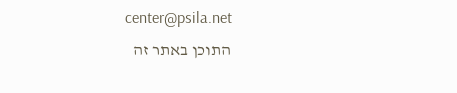center@psila.net
התוכן באתר זה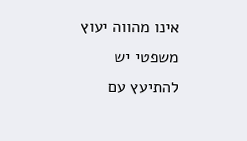אינו מהווה יעוץ משפטי יש להתיעץ עם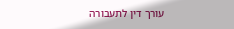עורך דין לתעבורה